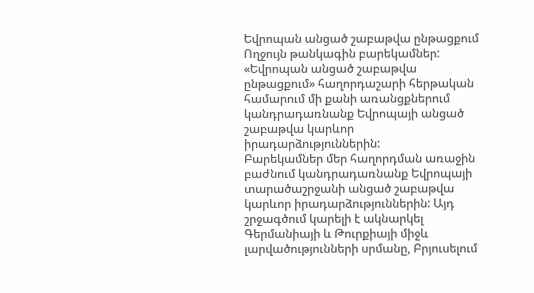Եվրոպան անցած շաբաթվա ընթացքում
Ողջույն թանկագին բարեկամներ: «Եվրոպան անցած շաբաթվա ընթացքում» հաղորդաշարի հերթական համարում մի քանի առանցքներում կանդրադառնանք Եվրոպայի անցած շաբաթվա կարևոր իրադարձություններին:
Բարեկամներ մեր հաղորդման առաջին բաժնում կանդրադառնանք Եվրոպայի տարածաշրջանի անցած շաբաթվա կարևոր իրադարձություններին: Այդ շրջագծում կարելի է ակնարկել Գերմանիայի և Թուրքիայի միջև լարվածությունների սրմանը, Բրյուսելում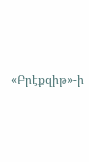«Բրէքզիթ»-ի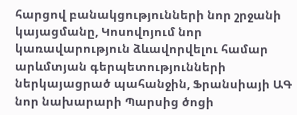հարցով բանակցությունների նոր շրջանի կայացմանը, Կոսովոյում նոր կառավարություն ձևավորվելու համար արևմտյան գերպետությունների ներկայացրած պահանջին, Ֆրանսիայի ԱԳ նոր նախարարի Պարսից ծոցի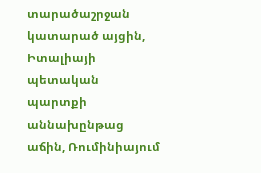տարածաշրջան կատարած այցին, Իտալիայի պետական պարտքի աննախընթաց աճին, Ռումինիայում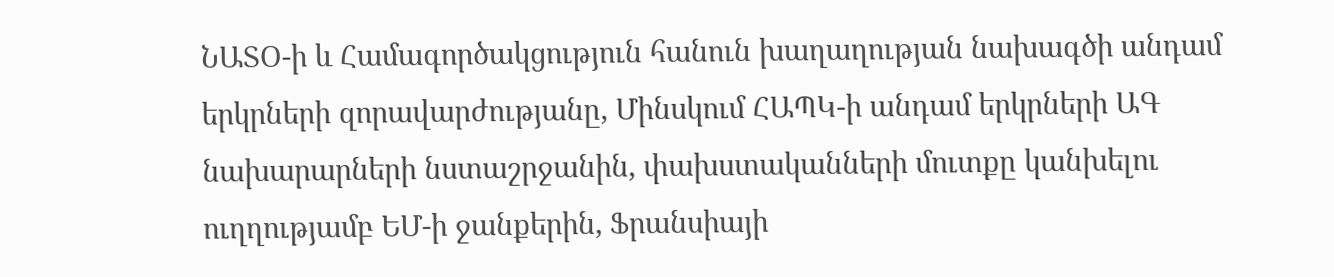ՆԱՏՕ-ի և Համագործակցություն հանուն խաղաղության նախագծի անդամ երկրների զորավարժությանը, Մինսկում ՀԱՊԿ-ի անդամ երկրների ԱԳ նախարարների նստաշրջանին, փախստականների մուտքը կանխելու ուղղությամբ ԵՄ-ի ջանքերին, Ֆրանսիայի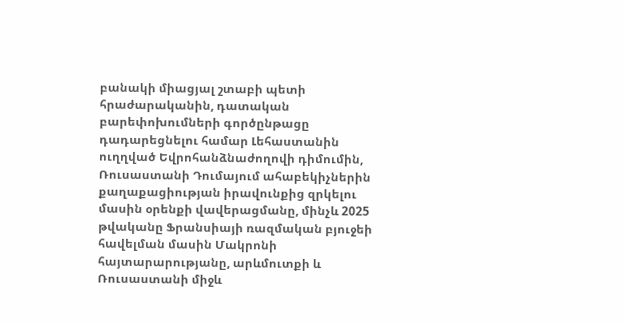բանակի միացյալ շտաբի պետի հրաժարականին, դատական բարեփոխումների գործընթացը դադարեցնելու համար Լեհաստանին ուղղված Եվրոհանձնաժողովի դիմումին, Ռուսաստանի Դումայում ահաբեկիչներին քաղաքացիության իրավունքից զրկելու մասին օրենքի վավերացմանը, մինչև 2025 թվականը Ֆրանսիայի ռազմական բյուջեի հավելման մասին Մակրոնի հայտարարությանը, արևմուտքի և Ռուսաստանի միջև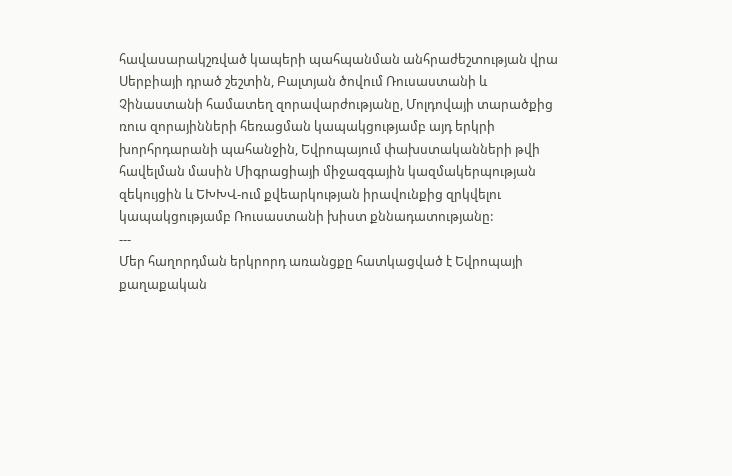հավասարակշռված կապերի պահպանման անհրաժեշտության վրա Սերբիայի դրած շեշտին, Բալտյան ծովում Ռուսաստանի և Չինաստանի համատեղ զորավարժությանը, Մոլդովայի տարածքից ռուս զորայինների հեռացման կապակցությամբ այդ երկրի խորհրդարանի պահանջին, Եվրոպայում փախստականների թվի հավելման մասին Միգրացիայի միջազգային կազմակերպության զեկույցին և ԵԽԽՎ-ում քվեարկության իրավունքից զրկվելու կապակցությամբ Ռուսաստանի խիստ քննադատությանը:
---
Մեր հաղորդման երկրորդ առանցքը հատկացված է Եվրոպայի քաղաքական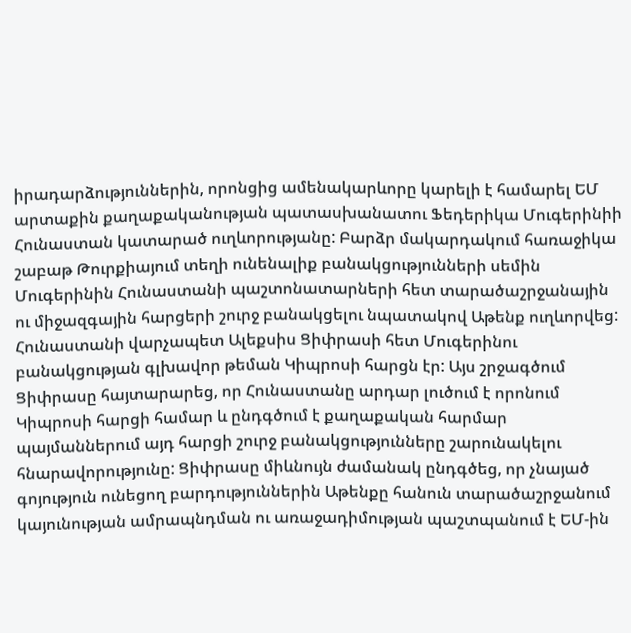իրադարձություններին, որոնցից ամենակարևորը կարելի է համարել ԵՄ արտաքին քաղաքականության պատասխանատու Ֆեդերիկա Մուգերինիի Հունաստան կատարած ուղևորությանը: Բարձր մակարդակում հառաջիկա շաբաթ Թուրքիայում տեղի ունենալիք բանակցությունների սեմին Մուգերինին Հունաստանի պաշտոնատարների հետ տարածաշրջանային ու միջազգային հարցերի շուրջ բանակցելու նպատակով Աթենք ուղևորվեց: Հունաստանի վարչապետ Ալեքսիս Ցիփրասի հետ Մուգերինու բանակցության գլխավոր թեման Կիպրոսի հարցն էր: Այս շրջագծում Ցիփրասը հայտարարեց, որ Հունաստանը արդար լուծում է որոնում Կիպրոսի հարցի համար և ընդգծում է քաղաքական հարմար պայմաններում այդ հարցի շուրջ բանակցությունները շարունակելու հնարավորությունը: Ցիփրասը միևնույն ժամանակ ընդգծեց, որ չնայած գոյություն ունեցող բարդություններին Աթենքը հանուն տարածաշրջանում կայունության ամրապնդման ու առաջադիմության պաշտպանում է ԵՄ-ին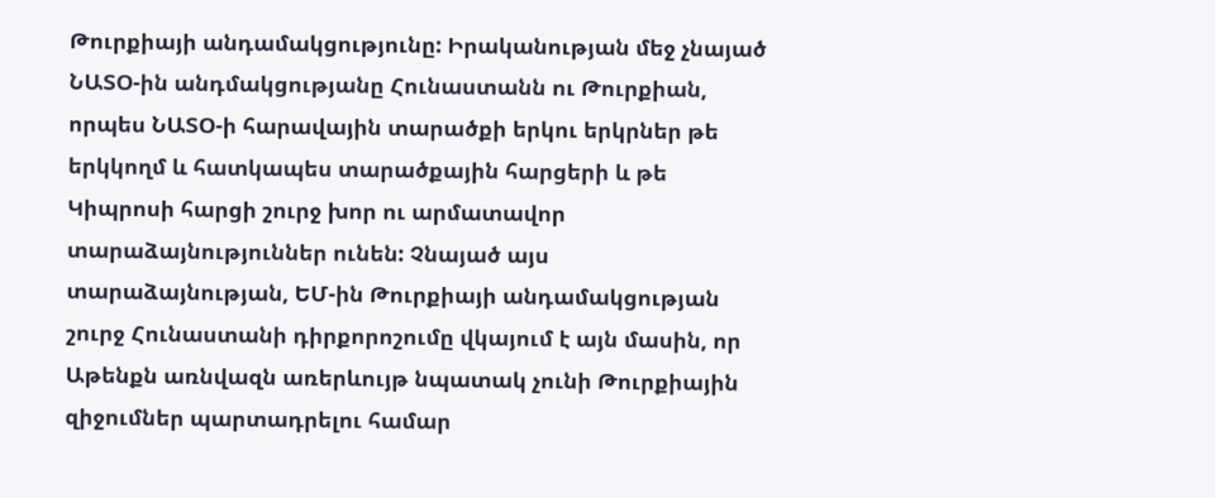Թուրքիայի անդամակցությունը: Իրականության մեջ չնայած ՆԱՏՕ-ին անդմակցությանը Հունաստանն ու Թուրքիան, որպես ՆԱՏՕ-ի հարավային տարածքի երկու երկրներ թե երկկողմ և հատկապես տարածքային հարցերի և թե Կիպրոսի հարցի շուրջ խոր ու արմատավոր տարաձայնություններ ունեն: Չնայած այս տարաձայնության, ԵՄ-ին Թուրքիայի անդամակցության շուրջ Հունաստանի դիրքորոշումը վկայում է այն մասին, որ Աթենքն առնվազն առերևույթ նպատակ չունի Թուրքիային զիջումներ պարտադրելու համար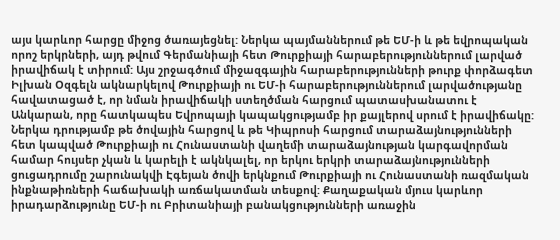այս կարևոր հարցը միջոց ծառայեցնել: Ներկա պայմաններում թե ԵՄ-ի և թե եվրոպական որոշ երկրների, այդ թվում Գերմանիայի հետ Թուրքիայի հարաբերություններում լարված իրավիճակ է տիրում: Այս շրջագծում միջազգային հարաբերությունների թուրք փորձագետ Իլխան Օզգելն ակնարկելով Թուրքիայի ու ԵՄ-ի հարաբերություններում լարվածությանը հավատացած է, որ նման իրավիճակի ստեղծման հարցում պատասխանատու է Անկարան, որը հատկապես Եվրոպայի կապակցությամբ իր քայլերով սրում է իրավիճակը: Ներկա դրությամբ թե ծովային հարցով և թե Կիպրոսի հարցում տարաձայնությունների հետ կապված Թուրքիայի ու Հունաստանի վաղեմի տարաձայնության կարգավորման համար հույսեր չկան և կարելի է ակնկալել, որ երկու երկրի տարաձայնությունների ցուցադրումը շարունակվի Էգեյան ծովի երկնքում Թուրքիայի ու Հունաստանի ռազմական ինքնաթիռների հաճախակի առճակատման տեսքով: Քաղաքական մյուս կարևոր իրադարձությունը ԵՄ-ի ու Բրիտանիայի բանակցությունների առաջին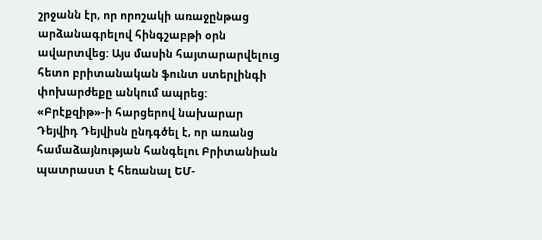շրջանն էր, որ որոշակի առաջընթաց արձանագրելով հինգշաբթի օրն ավարտվեց: Այս մասին հայտարարվելուց հետո բրիտանական ֆունտ ստերլինգի փոխարժեքը անկում ապրեց: «Բրէքզիթ»-ի հարցերով նախարար Դեյվիդ Դեյվիսն ընդգծել է, որ առանց համաձայնության հանգելու Բրիտանիան պատրաստ է հեռանալ ԵՄ-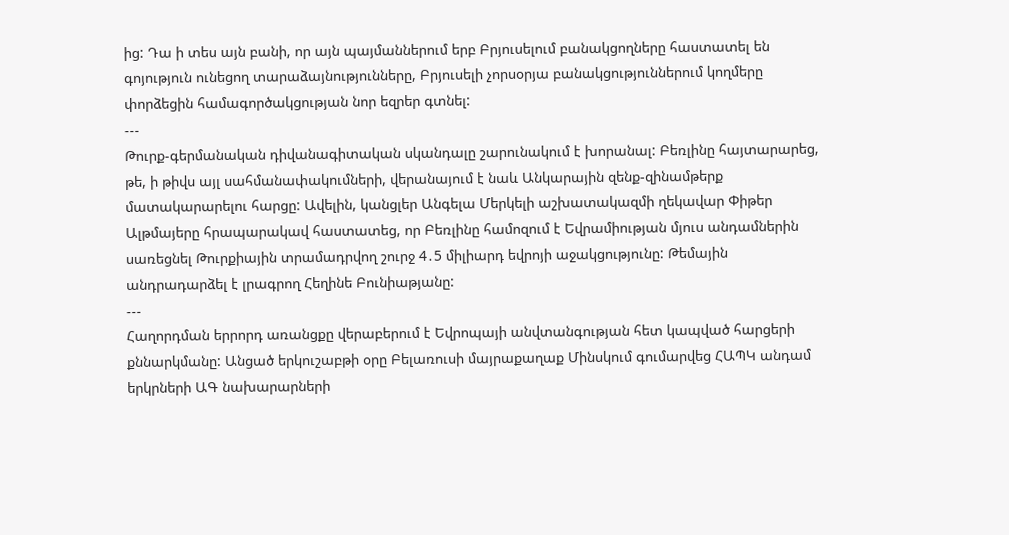ից: Դա ի տես այն բանի, որ այն պայմաններում երբ Բրյուսելում բանակցողները հաստատել են գոյություն ունեցող տարաձայնությունները, Բրյուսելի չորսօրյա բանակցություններում կողմերը փորձեցին համագործակցության նոր եզրեր գտնել:
---
Թուրք-գերմանական դիվանագիտական սկանդալը շարունակում է խորանալ: Բեռլինը հայտարարեց, թե, ի թիվս այլ սահմանափակումների, վերանայում է նաև Անկարային զենք-զինամթերք մատակարարելու հարցը: Ավելին, կանցլեր Անգելա Մերկելի աշխատակազմի ղեկավար Փիթեր Ալթմայերը հրապարակավ հաստատեց, որ Բեռլինը համոզում է Եվրամիության մյուս անդամներին սառեցնել Թուրքիային տրամադրվող շուրջ 4․5 միլիարդ եվրոյի աջակցությունը: Թեմային անդրադարձել է լրագրող Հեղինե Բունիաթյանը:
---
Հաղորդման երրորդ առանցքը վերաբերում է Եվրոպայի անվտանգության հետ կապված հարցերի քննարկմանը: Անցած երկուշաբթի օրը Բելառուսի մայրաքաղաք Մինսկում գումարվեց ՀԱՊԿ անդամ երկրների ԱԳ նախարարների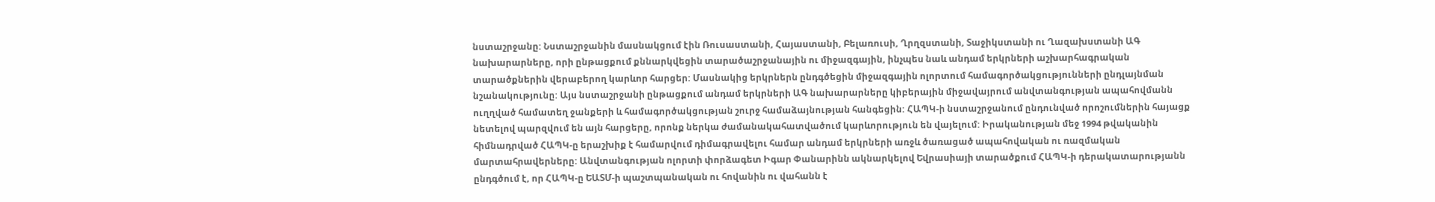նստաշրջանը: Նստաշրջանին մասնակցում էին Ռուսաստանի, Հայաստանի, Բելառուսի, Ղրղզստանի, Տաջիկստանի ու Ղազախստանի ԱԳ նախարարները, որի ընթացքում քննարկվեցին տարածաշրջանային ու միջազգային, ինչպես նաև անդամ երկրների աշխարհագրական տարածքներին վերաբերող կարևոր հարցեր: Մասնակից երկրներն ընդգծեցին միջազգային ոլորտում համագործակցությունների ընդլայնման նշանակությունը: Այս նստաշրջանի ընթացքում անդամ երկրների ԱԳ նախարարները կիբերային միջավայրում անվտանգության ապահովմանն ուղղված համատեղ ջանքերի և համագործակցության շուրջ համաձայնության հանգեցին: ՀԱՊԿ-ի նստաշրջանում ընդունված որոշումներին հայացք նետելով պարզվում են այն հարցերը, որոնք ներկա ժամանակահատվածում կարևորություն են վայելում: Իրականության մեջ 1994 թվականին հիմնադրված ՀԱՊԿ-ը երաշխիք է համարվում դիմագրավելու համար անդամ երկրների առջև ծառացած ապահովական ու ռազմական մարտահրավերները: Անվտանգության ոլորտի փորձագետ Իգար Փանարինն ակնարկելով Եվրասիայի տարածքում ՀԱՊԿ-ի դերակատարությանն ընդգծում է, որ ՀԱՊԿ-ը ԵԱՏՄ-ի պաշտպանական ու հովանին ու վահանն է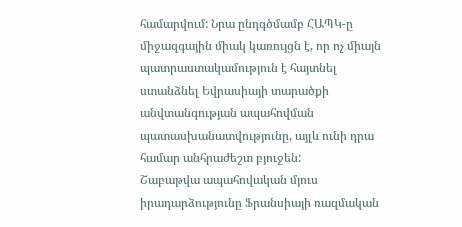համարվում: Նրա ընդգծմամբ ՀԱՊԿ-ը միջազգային միակ կառույցն է, որ ոչ միայն պատրաստակամություն է հայտնել ստանձնել Եվրասիայի տարածքի անվտանգության ապահովման պատասխանատվությունը, այլև ունի դրա համար անհրաժեշտ բյուջեն:
Շաբաթվա ապահովական մյուս իրադարձությունը Ֆրանսիայի ռազմական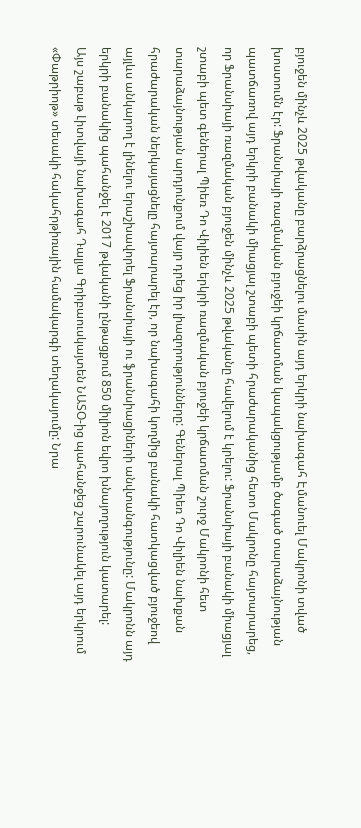բյուջեն մինչև 2025 թվականը բարձրացնելու մասին այդ երկրի նախագահ Էմանուել Մակրոնի տված խոստումն էր: Ֆրանսիայի ռազմական բյուջեի կրճատման կապակցությամբ ծագած տարաձայնության պատճառով այդ երկրի բանակի միացյալ շտաբի պետի հրաժարականից հետո Մակրոնը հայտարարեց, որ Ֆրանսիայի ռազմական բյուջեն մինչև 2025 թվականը հավելում է կրելու: Ֆրանսիայի բանակի միացյալ շտաբի պետ գեներալ Պիեռ Դո Վիլիեն երկրի ռազմական բյուջեի կրճատման շուրջ Մակրոնի հետ տարաձայնության արդյունքում վայր դրեց իր լիազորությունները: Գեներալ Պիեռ Դո Վիլիեն նախքան հրաժարական ներկայացնելը հայտարարել էր, որ նախագահի կողմից բանակի հատկացված բյուջեով այլևս անկարող է լինելու երաշխավորել Ֆրանսիայի ու ֆրանսիացիների անվտանգությունը: Մակրոնն այդ երկրի բանակից պահանջել է 2017 թվականի ընթացքում 850 միլիոն եվրո խնայողություն կատարել:
Այս շաբաթ Լիտվայի նախագահ Դալյա Գրիբաուսկայտեն ՆԱՏՕ-ից պահանջեց շարունակել այդ երկրում «Փաթրիոթ» տեսակի հակահրթիռային համակարգի տեղակայումը: Նրա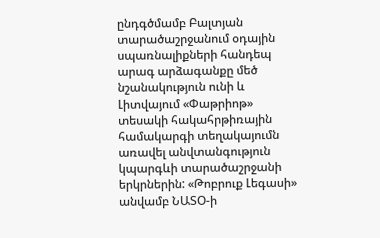ընդգծմամբ Բալտյան տարածաշրջանում օդային սպառնալիքների հանդեպ արագ արձագանքը մեծ նշանակություն ունի և Լիտվայում «Փաթրիոթ» տեսակի հակահրթիռային համակարգի տեղակայումն առավել անվտանգություն կպարգևի տարածաշրջանի երկրներին: «Թոբրուք Լեգասի» անվամբ ՆԱՏՕ-ի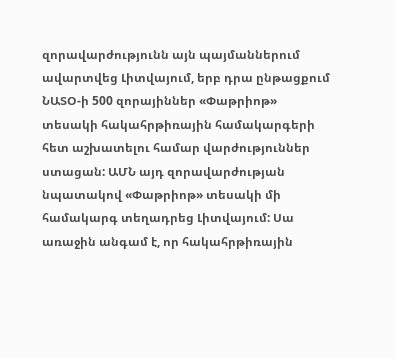զորավարժությունն այն պայմաններում ավարտվեց Լիտվայում, երբ դրա ընթացքում ՆԱՏՕ-ի 500 զորայիններ «Փաթրիոթ» տեսակի հակահրթիռային համակարգերի հետ աշխատելու համար վարժություններ ստացան: ԱՄՆ այդ զորավարժության նպատակով «Փաթրիոթ» տեսակի մի համակարգ տեղադրեց Լիտվայում: Սա առաջին անգամ է, որ հակահրթիռային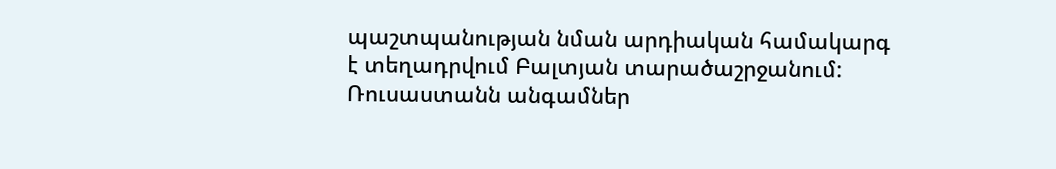պաշտպանության նման արդիական համակարգ է տեղադրվում Բալտյան տարածաշրջանում: Ռուսաստանն անգամներ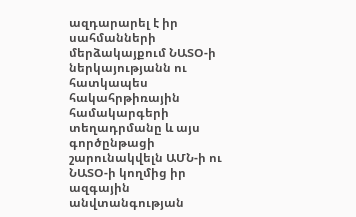ազդարարել է իր սահմանների մերձակայքում ՆԱՏՕ-ի ներկայությանն ու հատկապես հակահրթիռային համակարգերի տեղադրմանը և այս գործընթացի շարունակվելն ԱՄՆ-ի ու ՆԱՏՕ-ի կողմից իր ազգային անվտանգության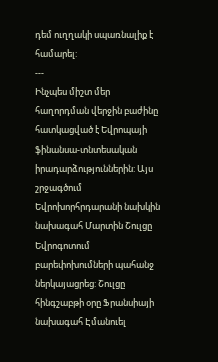դեմ ուղղակի սպառնալիք է համարել:
---
Ինչպես միշտ մեր հաղորդման վերջին բաժինը հատկացված է Եվրոպայի ֆինանսա-տնտեսական իրադարձություններին: Այս շրջագծում Եվրոխորհրդարանի նախկին նախագահ Մարտին Շուլցը Եվրոգոտում բարեփոխումների պահանջ ներկայացրեց: Շուլցը հինգշաբթի օրը Ֆրանսիայի նախագահ Էմանուել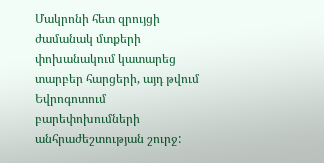Մակրոնի հետ զրույցի ժամանակ մտքերի փոխանակում կատարեց տարբեր հարցերի, այդ թվում Եվրոգոտում բարեփոխումների անհրաժեշտության շուրջ: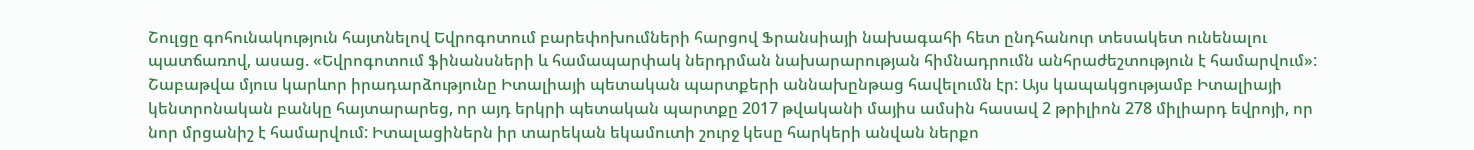Շուլցը գոհունակություն հայտնելով Եվրոգոտում բարեփոխումների հարցով Ֆրանսիայի նախագահի հետ ընդհանուր տեսակետ ունենալու պատճառով, ասաց. «Եվրոգոտում ֆինանսների և համապարփակ ներդրման նախարարության հիմնադրումն անհրաժեշտություն է համարվում»: Շաբաթվա մյուս կարևոր իրադարձությունը Իտալիայի պետական պարտքերի աննախընթաց հավելումն էր: Այս կապակցությամբ Իտալիայի կենտրոնական բանկը հայտարարեց, որ այդ երկրի պետական պարտքը 2017 թվականի մայիս ամսին հասավ 2 թրիլիոն 278 միլիարդ եվրոյի, որ նոր մրցանիշ է համարվում: Իտալացիներն իր տարեկան եկամուտի շուրջ կեսը հարկերի անվան ներքո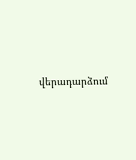վերադարձում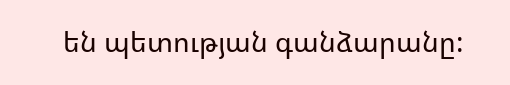են պետության գանձարանը: